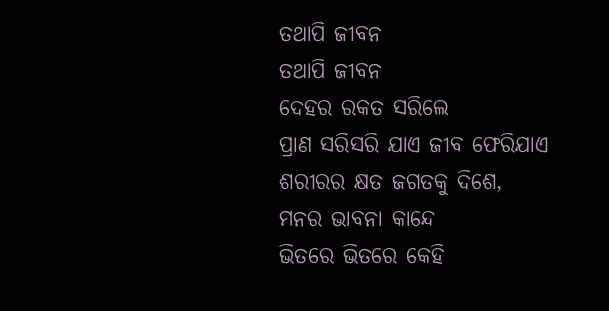ତଥାପି ଜୀବନ
ତଥାପି ଜୀବନ
ଦେହର ରକତ ସରିଲେ
ପ୍ରାଣ ସରିସରି ଯାଏ ଜୀବ ଫେରିଯାଏ
ଶରୀରର କ୍ଷତ ଜଗତକୁ ଦିଶେ,
ମନର ଭାବନା କାନ୍ଦେ
ଭିତରେ ଭିତରେ କେହି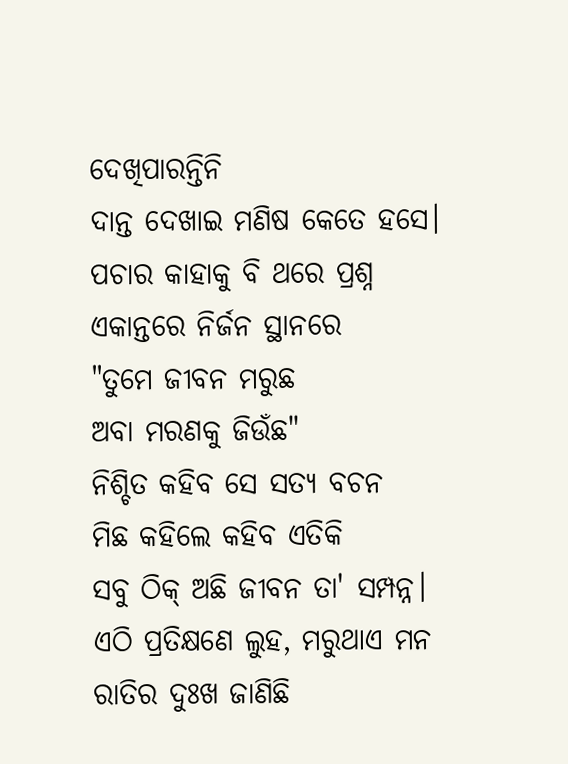ଦେଖିପାରନ୍ତିନି
ଦାନ୍ତ ଦେଖାଇ ମଣିଷ କେତେ ହସେ।
ପଚାର କାହାକୁ ବି ଥରେ ପ୍ରଶ୍ନ
ଏକାନ୍ତରେ ନିର୍ଜନ ସ୍ଥାନରେ
"ତୁମେ ଜୀବନ ମରୁଛ
ଅବା ମରଣକୁ ଜିଉଁଛ"
ନିଶ୍ଚିତ କହିବ ସେ ସତ୍ୟ ବଚନ
ମିଛ କହିଲେ କହିବ ଏତିକି
ସବୁ ଠିକ୍ ଅଛି ଜୀବନ ତା' ସମ୍ପନ୍ନ।
ଏଠି ପ୍ରତିକ୍ଷଣେ ଲୁହ, ମରୁଥାଏ ମନ
ରାତିର ଦୁଃଖ ଜାଣିଛି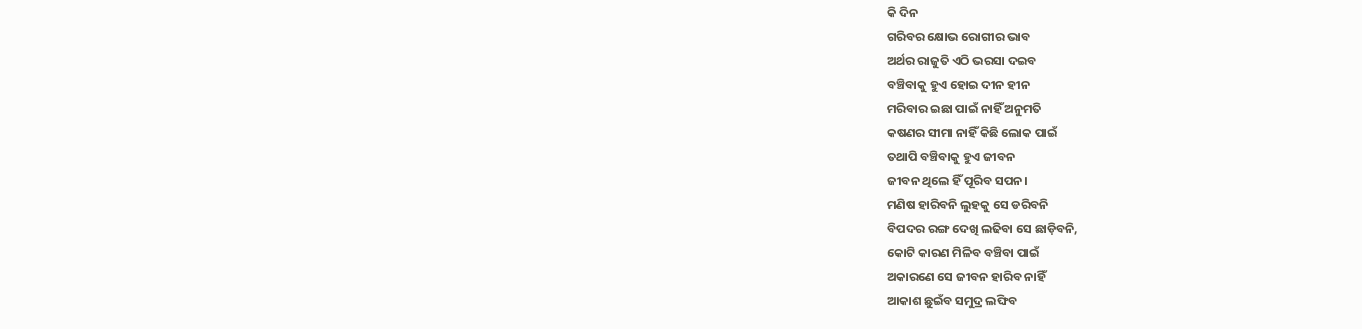କି ଦିନ
ଗରିବର କ୍ଷୋଭ ରୋଗୀର ଭାବ
ଅର୍ଥର ରାଜୁତି ଏଠି ଭରସା ଦଇବ
ବଞ୍ଚିବାକୁ ହୁଏ ହୋଇ ଦୀନ ହୀନ
ମରିବାର ଇଛା ପାଇଁ ନାହିଁ ଅନୁମତି
କଷଣର ସୀମା ନାହିଁ କିଛି ଲୋକ ପାଇଁ
ତଥାପି ବଞ୍ଚିବାକୁ ହୁଏ ଜୀବନ
ଜୀବନ ଥିଲେ ହିଁ ପୂରିବ ସପନ।
ମଣିଷ ହାରିବନି ଲୁହକୁ ସେ ଡରିବନି
ବିପଦର ରଙ୍ଗ ଦେଖି ଲଢିବା ସେ ଛାଡ଼ିବନି,
କୋଟି କାରଣ ମିଳିବ ବଞ୍ଚିବା ପାଇଁ
ଅକାରଣେ ସେ ଜୀବନ ହାରିବ ନାହିଁ
ଆକାଶ ଛୁଇଁବ ସମୁଦ୍ର ଲଙ୍ଘିବ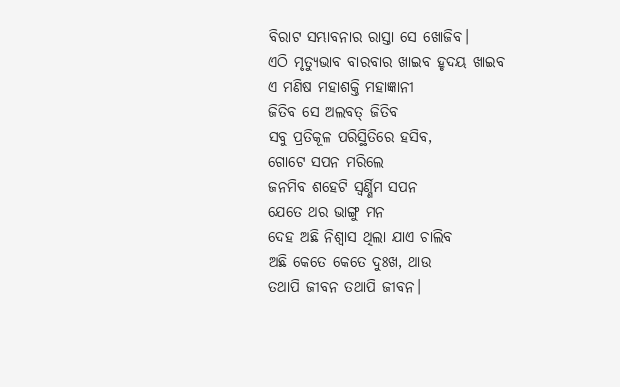ବିରାଟ ସମ୍ଭାବନାର ରାସ୍ତା ସେ ଖୋଜିବ।
ଏଠି ମୃତ୍ୟୁଭାବ ବାରବାର ଖାଇବ ହୃଦୟ ଖାଇବ
ଏ ମଣିଷ ମହାଶକ୍ତି ମହାଜ୍ଞାନୀ
ଜିତିବ ସେ ଅଲବତ୍ ଜିତିବ
ସବୁ ପ୍ରତିକୂଳ ପରିସ୍ଥିତିରେ ହସିବ,
ଗୋଟେ ସପନ ମରିଲେ
ଜନମିବ ଶହେଟି ସ୍ୱର୍ଣ୍ଣିମ ସପନ
ଯେତେ ଥର ଭାଙ୍ଗୁ ମନ
ଦେହ ଅଛି ନିଶ୍ୱାସ ଥିଲା ଯାଏ ଚାଲିବ
ଅଛି କେତେ କେତେ ଦୁଃଖ, ଥାଉ
ତଥାପି ଜୀବନ ତଥାପି ଜୀବନ।